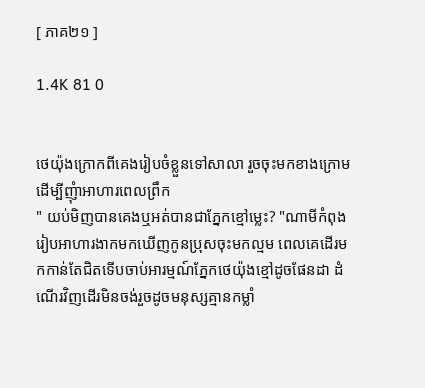[ ភាគ២១ ]

1.4K 81 0


ថេយ៉ុងក្រោកពីគេងរៀបចំខ្លួនទៅសាលា រួចចុះមកខាងក្រោមដេីម្បីញុំាអាហារពេលព្រឹក
" យប់មិញបានគេងឬអត់បានជាភ្នែកខ្មៅម្លេះ? "ណាមីកំពុងរៀបអាហារងាកមកឃេីញកូនប្រុសចុះមកល្មម ពេលគេដេីរមកកាន់តែជិតទេីបចាប់អារម្មណ៍ភ្នែកថេយ៉ុងខ្មៅដូចផែនដា ដំណេីរវិញដេីរមិនចង់រួចដូចមនុស្សគ្មានកម្លាំ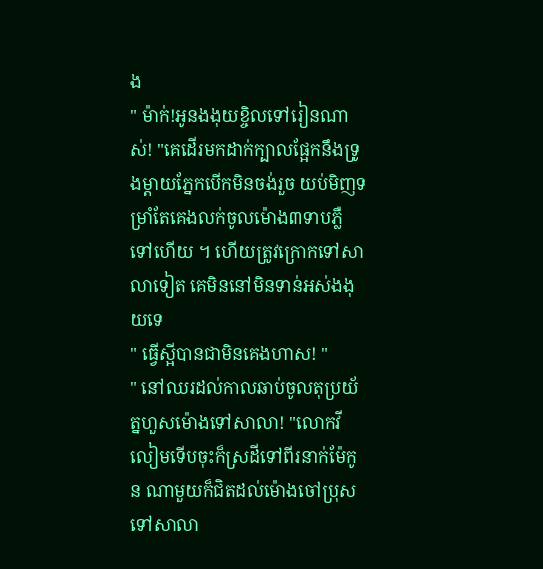ង
" ម៉ាក់!អូនងងុយខ្ចិលទៅរៀនណាស់! "គេដេីរមកដាក់ក្បាលផ្អែកនឹងទ្រូងម្ដាយភ្នែកបេីកមិនចង់រួច យប់មិញទម្រាំតែគេងលក់ចូលម៉ោង៣ទាបភ្លឺទៅហេីយ ។ ហេីយត្រូវក្រោកទៅសាលាទៀត គេមិននៅមិនទាន់អស់ងងុយទេ
" ធ្វេីស្អីបានជាមិនគេងហាស! "
" នៅឈរដល់កាលឆាប់ចូលតុប្រយ័ត្នហួសម៉ោងទៅសាលា! "លោកវីលៀមទេីបចុះក៏ស្រដីទៅពីរនាក់ម៉ែកូន ណាមួយក៏ជិតដល់ម៉ោងចៅប្រុសទៅសាលា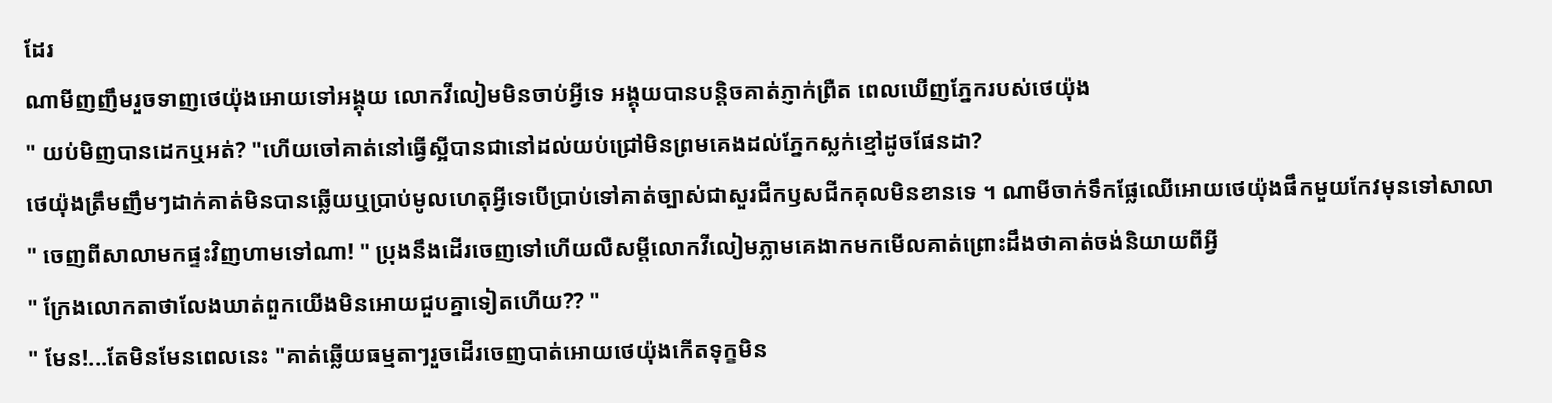ដែរ
ណាមីញញឹមរួចទាញថេយ៉ុងអោយទៅអង្គុយ លោកវីលៀមមិនចាប់អ្វីទេ អង្គុយបានបន្តិចគាត់ភ្ញាក់ព្រឺត ពេលឃេីញភ្នែករបស់ថេយ៉ុង
" យប់មិញបានដេកឬអត់? "ហេីយចៅគាត់នៅធ្វេីស្អីបានជានៅដល់យប់ជ្រៅមិនព្រមគេងដល់ភ្នែកស្លក់ខ្មៅដូចផែនដា?
ថេយ៉ុងត្រឹមញឹមៗដាក់គាត់មិនបានឆ្លេីយឬប្រាប់មូលហេតុអ្វីទេបេីប្រាប់ទៅគាត់ច្បាស់ជាសួរជីកឫសជីកគុលមិនខានទេ ។ ណាមីចាក់ទឹកផ្លែឈេីអោយថេយ៉ុងផឹកមួយកែវមុនទៅសាលា
" ចេញពីសាលាមកផ្ទះវិញហាមទៅណា! " ប្រុងនឹងដេីរចេញទៅហេីយលឺសម្ដីលោកវីលៀមភ្លាមគេងាកមកមេីលគាត់ព្រោះដឹងថាគាត់ចង់និយាយពីអ្វី
" ក្រែងលោកតាថាលែងឃាត់ពួកយេីងមិនអោយជួបគ្នាទៀតហេីយ?? "
" មែន!...តែមិនមែនពេលនេះ "គាត់ឆ្លេីយធម្មតាៗរួចដេីរចេញបាត់អោយថេយ៉ុងកេីតទុក្ខមិន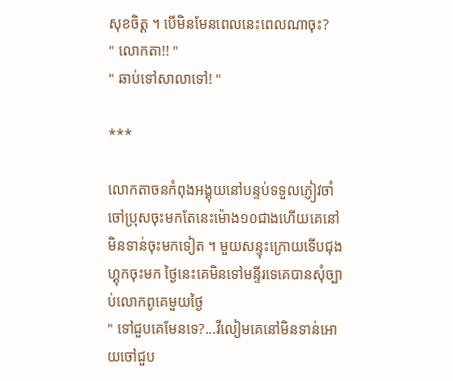សុខចិត្ត ។ បេីមិនមែនពេលនេះពេលណាចុះ?
" លោកតា!! "
" ឆាប់ទៅសាលាទៅ! "

***

លោកតាចនកំពុងអង្គុយនៅបន្ទប់ទទួលភ្ញៀវចាំចៅប្រុសចុះមកតែនេះម៉ោង១០ជាងហេីយគេនៅមិនទាន់ចុះមកទៀត ។ មួយសន្ទុះក្រោយទេីបជុងហ្គុកចុះមក ថ្ងៃនេះគេមិនទៅមន្ទីរទេគេបានសុំច្បាប់លោកពូគេមួយថ្ងៃ
" ទៅជួបគេមែនទេ?...វីលៀមគេនៅមិនទាន់អោយចៅជួប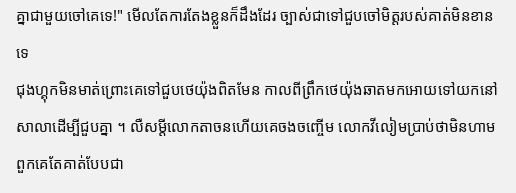គ្នាជាមួយចៅគេទេ!" មេីលតែការតែងខ្លួនក៏ដឹងដែរ ច្បាស់ជាទៅជួបចៅមិត្តរបស់គាត់មិនខានទេ
ជុងហ្គុកមិនមាត់ព្រោះគេទៅជួបថេយ៉ុងពិតមែន កាលពីព្រឹកថេយ៉ុងឆាតមកអោយទៅយកនៅសាលាដេីម្បីជួបគ្នា ។ លឺសម្ដីលោកតាចនហេីយគេចងចញ្ចេីម លោកវីលៀមប្រាប់ថាមិនហាមពួកគេតែគាត់បែបជា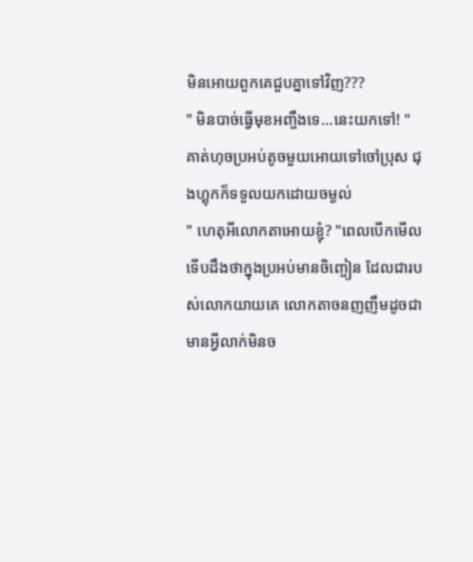មិនអោយពួកគេជួបគ្នាទៅវិញ???
" មិនបាច់ធ្វេីមុខអញ្ចឹងទេ...នេះយកទៅ! "គាត់ហុចប្រអប់តូចមួយអោយទៅចៅប្រុស ជុងហ្គុកក៏ទទួលយកដោយចម្ងល់
" ហេតុអីលោកតាអោយខ្ញុំ? "ពេលបេីកមេីលទេីបដឹងថាក្នុងប្រអប់មានចិញ្ចៀន ដែលជារបស់លោកយាយគេ លោកតាចនញញឹមដូចជាមានអ្វីលាក់មិនច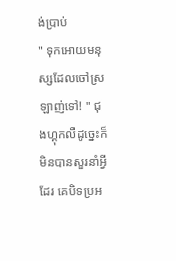ង់ប្រាប់
" ទុកអោយមនុស្សដែលចៅស្រឡាញ់ទៅ! " ជុងហ្គុកលឺដូច្នេះក៏មិនបានសួរនាំអ្វីដែរ គេបិទប្រអ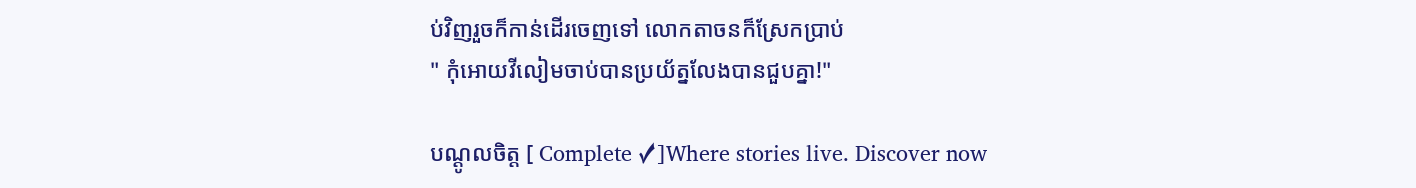ប់វិញរួចក៏កាន់ដេីរចេញទៅ លោកតាចនក៏ស្រែកប្រាប់
" កុំអោយវីលៀមចាប់បានប្រយ័ត្នលែងបានជួបគ្នា!"

បណ្ដូលចិត្ត [ Complete ✓]Where stories live. Discover now